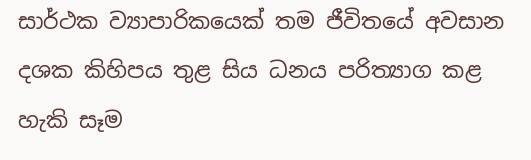සාර්ථක ව්‍යාපාරිකයෙක් තම ජීවිතයේ අවසාන දශක කිහිපය තුළ සිය ධනය පරිත්‍යාග කළ හැකි සෑම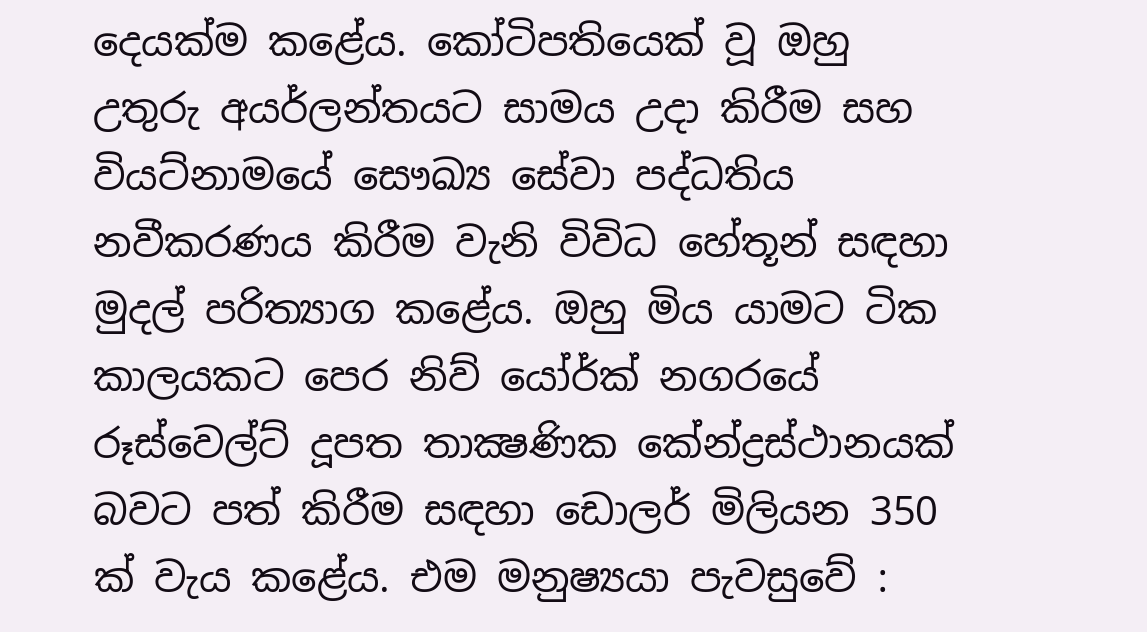දෙයක්ම කළේය. කෝටිපතියෙක් වූ ඔහු උතුරු අයර්ලන්තයට සාමය උදා කිරීම සහ වියට්නාමයේ සෞඛ්‍ය සේවා පද්ධතිය නවීකරණය කිරීම වැනි විවිධ හේතූන් සඳහා මුදල් පරිත්‍යාග කළේය. ඔහු මිය යාමට ටික කාලයකට පෙර නිව් යෝර්ක් නගරයේ රූස්වෙල්ට් දූපත තාක්‍ෂණික කේන්ද්‍රස්ථානයක් බවට පත් කිරීම සඳහා ඩොලර් මිලියන 350 ක් වැය කළේය. එම මනුෂ්‍යයා පැවසුවේ :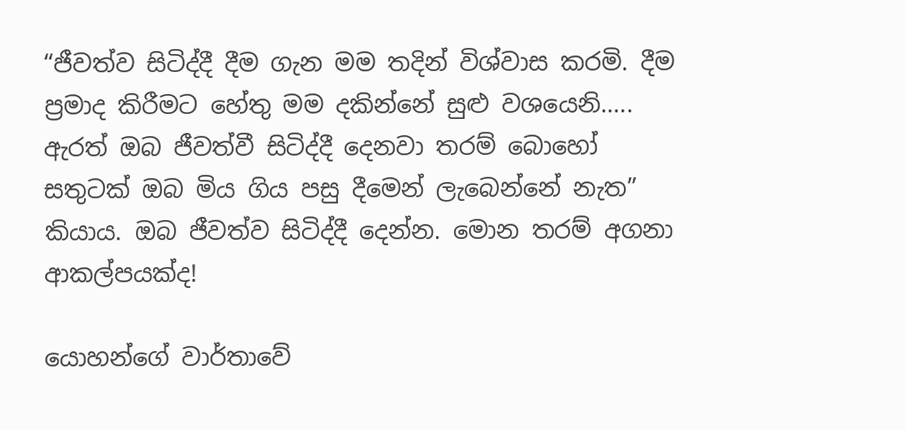“ජීවත්ව සිටිද්දී දීම ගැන මම තදින් විශ්වාස කරමි. දීම ප්‍රමාද කිරීමට හේතු මම දකින්නේ සුළු වශයෙනි….. ඇරත් ඔබ ජීවත්වී සිටිද්දී දෙනවා තරම් බොහෝ සතුටක් ඔබ මිය ගිය පසු දීමෙන් ලැබෙන්නේ නැත” කියාය. ඔබ ජීවත්ව සිටිද්දී දෙන්න. මොන තරම් අගනා ආකල්පයක්ද!

යොහන්ගේ වාර්තාවේ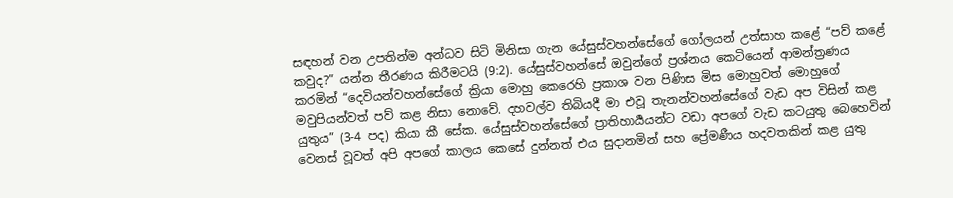සඳහන් වන උපතින්ම අන්ධව සිටි මිනිසා ගැන යේසුස්වහන්සේගේ ගෝලයන් උත්සාහ කළේ “පව් කළේ කවුද?” යන්න තීරණය කිරීමටයි (9:2). යේසුස්වහන්සේ ඔවුන්ගේ ප්‍රශ්නය කෙටියෙන් ආමන්ත්‍රණය කරමින් “දෙවියන්වහන්සේගේ ක්‍රියා මොහු කෙරෙහි ප්‍රකාශ වන පිණිස මිස මොහුවත් මොහුගේ මවුපියන්වත් පව් කළ නිසා නොවේ. දහවල්ව තිබියදී මා එවූ තැනන්වහන්සේගේ වැඩ අප විසින් කළ යුතුය” (3-4 පද) කියා කී සේක. යේසුස්වහන්සේගේ ප්‍රාතිහාර්‍යයන්ට වඩා අපගේ වැඩ කටයුතු බෙහෙවින් වෙනස් වූවත් අපි අපගේ කාලය කෙසේ දුන්නත් එය සුදානමින් සහ ප්‍රේමණීය හදවතකින් කළ යුතු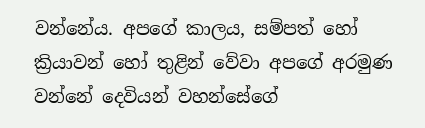වන්නේය. අපගේ කාලය, සම්පත් හෝ ක්‍රියාවන් හෝ තුළින් වේවා අපගේ අරමුණ වන්නේ දෙවියන් වහන්සේගේ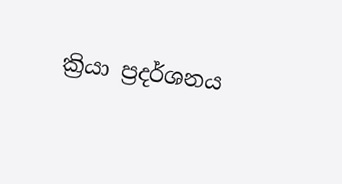ක්‍රියා ප්‍රදර්ශනය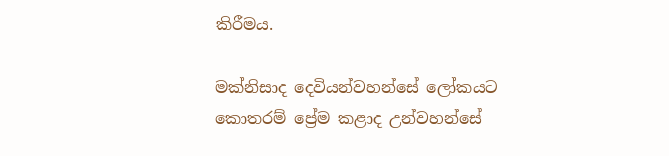කිරීමය.

මක්නිසාද දෙවියන්වහන්සේ ලෝකයට කොතරම් ප්‍රේම කළාද උන්වහන්සේ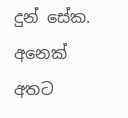දුන් සේක. අනෙක් අතට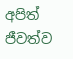අපිත් ජීවත්ව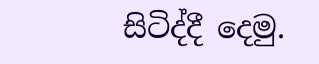සිටිද්දී දෙමු.